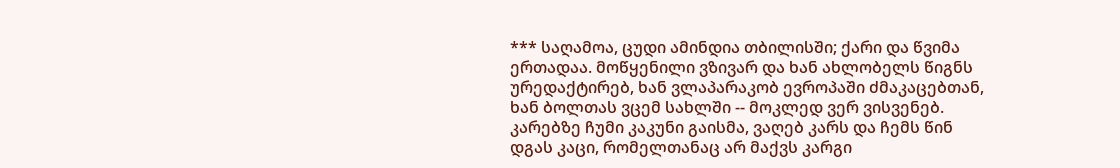*** საღამოა, ცუდი ამინდია თბილისში; ქარი და წვიმა ერთადაა. მოწყენილი ვზივარ და ხან ახლობელს წიგნს ურედაქტირებ, ხან ვლაპარაკობ ევროპაში ძმაკაცებთან, ხან ბოლთას ვცემ სახლში -- მოკლედ ვერ ვისვენებ. კარებზე ჩუმი კაკუნი გაისმა, ვაღებ კარს და ჩემს წინ დგას კაცი, რომელთანაც არ მაქვს კარგი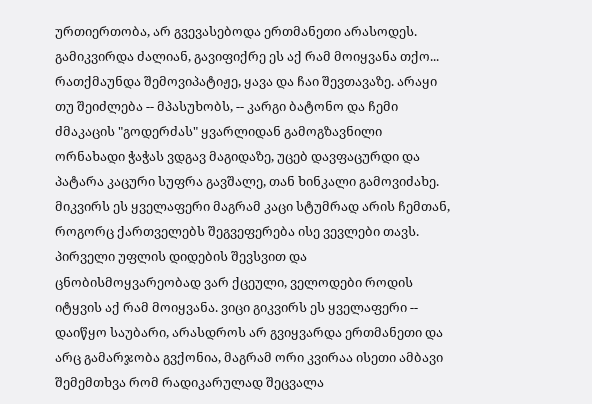ურთიერთობა, არ გვევასებოდა ერთმანეთი არასოდეს. გამიკვირდა ძალიან, გავიფიქრე ეს აქ რამ მოიყვანა თქო... რათქმაუნდა შემოვიპატიჟე, ყავა და ჩაი შევთავაზე. არაყი თუ შეიძლება -- მპასუხობს, -- კარგი ბატონო და ჩემი ძმაკაცის "გოდერძას" ყვარლიდან გამოგზავნილი ორნახადი ჭაჭას ვდგავ მაგიდაზე, უცებ დავფაცურდი და პატარა კაცური სუფრა გავშალე, თან ხინკალი გამოვიძახე. მიკვირს ეს ყველაფერი მაგრამ კაცი სტუმრად არის ჩემთან, როგორც ქართველებს შეგვეფერება ისე ვევლები თავს.
პირველი უფლის დიდების შევსვით და ცნობისმოყვარეობად ვარ ქცეული, ველოდები როდის იტყვის აქ რამ მოიყვანა. ვიცი გიკვირს ეს ყველაფერი -- დაიწყო საუბარი, არასდროს არ გვიყვარდა ერთმანეთი და არც გამარჯობა გვქონია, მაგრამ ორი კვირაა ისეთი ამბავი შემემთხვა რომ რადიკარულად შეცვალა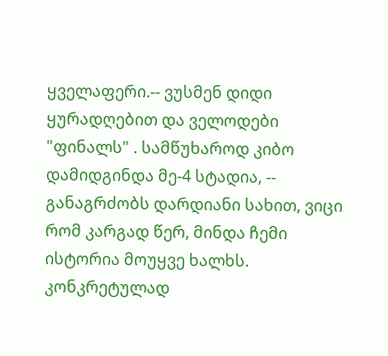ყველაფერი.-- ვუსმენ დიდი ყურადღებით და ველოდები "ფინალს" . სამწუხაროდ კიბო დამიდგინდა მე-4 სტადია, -- განაგრძობს დარდიანი სახით, ვიცი რომ კარგად წერ, მინდა ჩემი ისტორია მოუყვე ხალხს. კონკრეტულად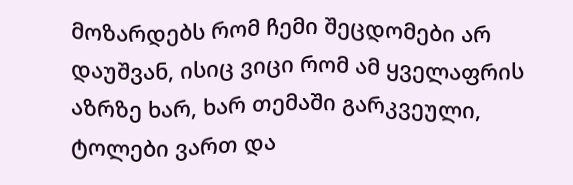მოზარდებს რომ ჩემი შეცდომები არ დაუშვან, ისიც ვიცი რომ ამ ყველაფრის აზრზე ხარ, ხარ თემაში გარკვეული, ტოლები ვართ და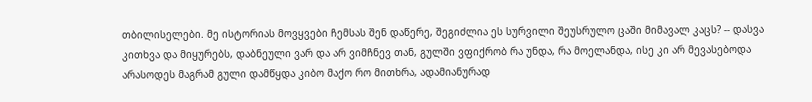თბილისელები. მე ისტორიას მოვყვები ჩემსას შენ დაწერე, შეგიძლია ეს სურვილი შეუსრულო ცაში მიმავალ კაცს? -- დასვა კითხვა და მიყურებს, დაბნეული ვარ და არ ვიმჩნევ თან, გულში ვფიქრობ რა უნდა, რა მოელანდა, ისე კი არ მევასებოდა არასოდეს მაგრამ გული დამწყდა კიბო მაქო რო მითხრა, ადამიანურად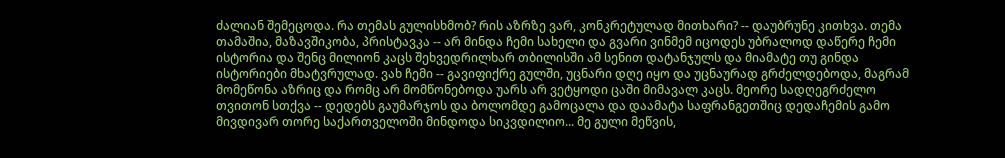ძალიან შემეცოდა. რა თემას გულისხმობ? რის აზრზე ვარ, კონკრეტულად მითხარი? -- დაუბრუნე კითხვა. თემა თამაშია, მაზავშიკობა, პრისტავკა -- არ მინდა ჩემი სახელი და გვარი ვინმემ იცოდეს უბრალოდ დაწერე ჩემი ისტორია და შენც მილიონ კაცს შეხვედრილხარ თბილისში ამ სენით დატანჯულს და მიამატე თუ გინდა ისტორიები მხატვრულად. ვახ ჩემი -- გავიფიქრე გულში, უცნარი დღე იყო და უცნაურად გრძელდებოდა, მაგრამ მომეწონა აზრიც და რომც არ მომწონებოდა უარს არ ვეტყოდი ცაში მიმავალ კაცს. მეორე სადღეგრძელო თვითონ სთქვა -- დედებს გაუმარჯოს და ბოლომდე გამოცალა და დაამატა საფრანგეთშიც დედაჩემის გამო მივდივარ თორე საქართველოში მინდოდა სიკვდილიო... მე გული მეწვის,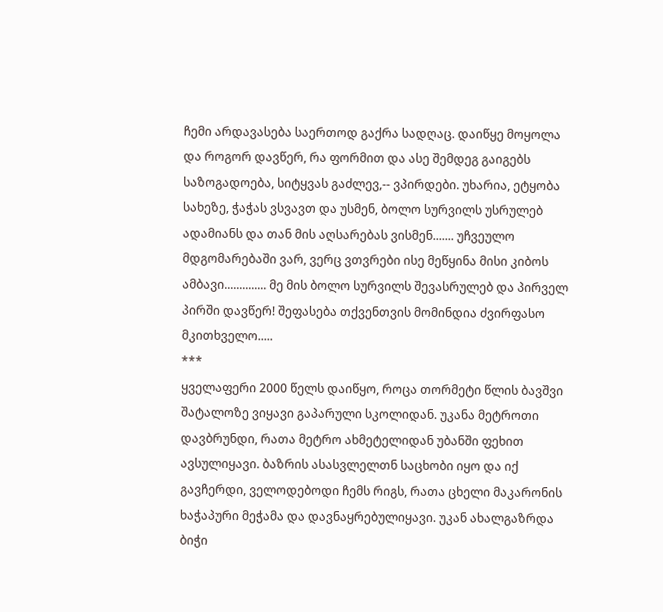ჩემი არდავასება საერთოდ გაქრა სადღაც. დაიწყე მოყოლა და როგორ დავწერ, რა ფორმით და ასე შემდეგ გაიგებს საზოგადოება, სიტყვას გაძლევ,-- ვპირდები. უხარია, ეტყობა სახეზე, ჭაჭას ვსვავთ და უსმენ, ბოლო სურვილს უსრულებ ადამიანს და თან მის აღსარებას ვისმენ....... უჩვეულო მდგომარებაში ვარ, ვერც ვთვრები ისე მეწყინა მისი კიბოს ამბავი.............. მე მის ბოლო სურვილს შევასრულებ და პირველ პირში დავწერ! შეფასება თქვენთვის მომინდია ძვირფასო მკითხველო.....
***
ყველაფერი 2000 წელს დაიწყო, როცა თორმეტი წლის ბავშვი შატალოზე ვიყავი გაპარული სკოლიდან. უკანა მეტროთი დავბრუნდი, რათა მეტრო ახმეტელიდან უბანში ფეხით ავსულიყავი. ბაზრის ასასვლელთნ საცხობი იყო და იქ გავჩერდი, ველოდებოდი ჩემს რიგს, რათა ცხელი მაკარონის ხაჭაპური მეჭამა და დავნაყრებულიყავი. უკან ახალგაზრდა ბიჭი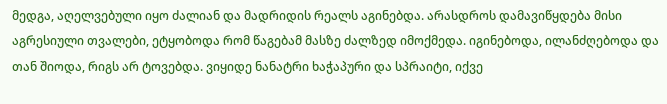მედგა, აღელვებული იყო ძალიან და მადრიდის რეალს აგინებდა. არასდროს დამავიწყდება მისი აგრესიული თვალები, ეტყობოდა რომ წაგებამ მასზე ძალზედ იმოქმედა. იგინებოდა, ილანძღებოდა და თან შიოდა, რიგს არ ტოვებდა. ვიყიდე ნანატრი ხაჭაპური და სპრაიტი, იქვე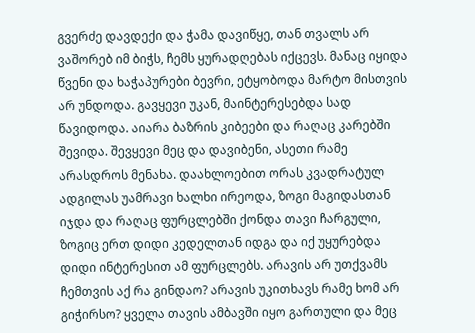გვერძე დავდექი და ჭამა დავიწყე, თან თვალს არ ვაშორებ იმ ბიჭს, ჩემს ყურადღებას იქცევს. მანაც იყიდა წვენი და ხაჭაპურები ბევრი, ეტყობოდა მარტო მისთვის არ უნდოდა. გავყევი უკან, მაინტერესებდა სად წავიდოდა. აიარა ბაზრის კიბეები და რაღაც კარებში შევიდა. შევყევი მეც და დავიბენი, ასეთი რამე არასდროს მენახა. დაახლოებით ორას კვადრატულ ადგილას უამრავი ხალხი ირეოდა, ზოგი მაგიდასთან იჯდა და რაღაც ფურცლებში ქონდა თავი ჩარგული, ზოგიც ერთ დიდი კედელთან იდგა და იქ უყურებდა დიდი ინტერესით ამ ფურცლებს. არავის არ უთქვამს ჩემთვის აქ რა გინდაო? არავის უკითხავს რამე ხომ არ გიჭირსო? ყველა თავის ამბავში იყო გართული და მეც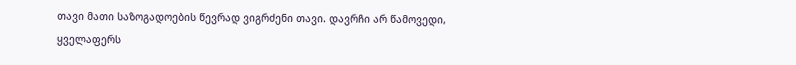თავი მათი საზოგადოების წევრად ვიგრძენი თავი. დავრჩი არ წამოვედი, ყველაფერს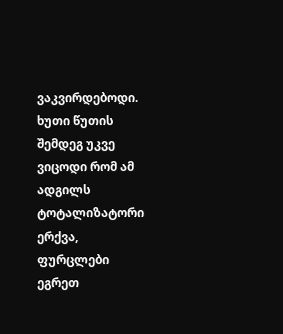ვაკვირდებოდი.
ხუთი წუთის შემდეგ უკვე ვიცოდი რომ ამ ადგილს ტოტალიზატორი ერქვა, ფურცლები ეგრეთ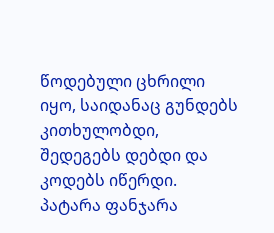წოდებული ცხრილი იყო, საიდანაც გუნდებს კითხულობდი, შედეგებს დებდი და კოდებს იწერდი. პატარა ფანჯარა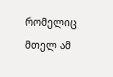რომელიც მთელ ამ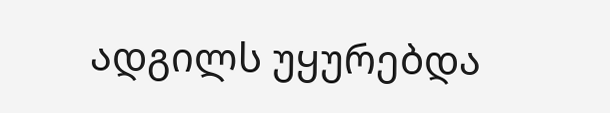ადგილს უყურებდა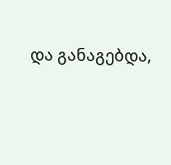და განაგებდა,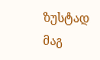ზუსტად მაგ